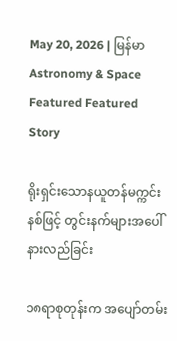May 20, 2026 | မြန်မာ
Astronomy & Space Featured Featured Story

ရိုးရှင်း‌သောနယူတန်မက္ကင်းနစ်ဖြင့် တွင်းနက်များအပေါ်နားလည်ခြင်း

၁၈ရာစုတုန်းက အပျော်တမ်း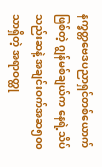နက္ခတ္တဗေဒပညာရှင်တစ်ယောက်ဖြစ်တဲ့ ဂျွန်မစ်ချယ်က နေရဲ့သိပ်သည်းဆနဲ့ အချင်းဝက်အဆ၅၀၀သာရှိတဲ့ အရာဝတ္ထု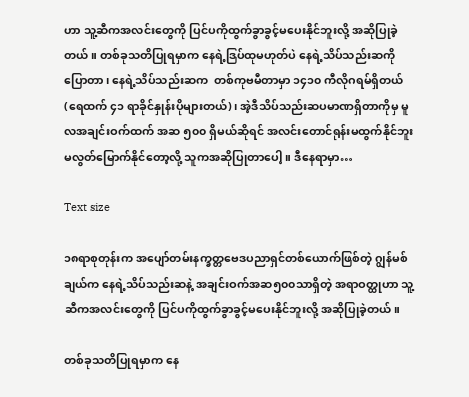ဟာ သူ့ဆီကအလင်းတွေကို ပြင်ပကိုထွက်ခွာခွင့်မပေးနိုင်ဘူးလို့ အဆိုပြုခဲ့တယ်။ တစ်ခုသတိပြုရမှာက နေရဲ့ဒြပ်ထုမဟုတ်ပဲ နေရဲ့သိပ်သည်းဆကိုပြောတာ၊ နေရဲ့သိပ်သည်းဆက  တစ်ကုဗမီတာမှာ ၁၄၁၀ ကီလိုဂရမ်ရှိတယ် (ရေထက် ၄၁ ရာခိုင်နှုန်းပိုများတယ်)၊ အဲ့ဒီသိပ်သည်းဆပမာဏရှိတာကိုမှ မူလအချင်းဝက်ထက် အဆ ၅၀၀ ရှိမယ်ဆိုရင် အလင်းတောင်ရုန်းမထွက်နိုင်ဘူး မလွတ်‌မြောက်နိုင်တော့လို့ သူကအဆိုပြုတာပေါ့။ ဒီနေရာမှာ…

Text size

၁၈ရာစုတုန်းက အပျော်တမ်းနက္ခတ္တဗေဒပညာရှင်တစ်ယောက်ဖြစ်တဲ့ ဂျွန်မစ်ချယ်က နေရဲ့သိပ်သည်းဆနဲ့ အချင်းဝက်အဆ၅၀၀သာရှိတဲ့ အရာဝတ္ထုဟာ သူ့ဆီကအလင်းတွေကို ပြင်ပကိုထွက်ခွာခွင့်မပေးနိုင်ဘူးလို့ အဆိုပြုခဲ့တယ်။

တစ်ခုသတိပြုရမှာက နေ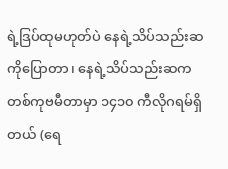ရဲ့ဒြပ်ထုမဟုတ်ပဲ နေရဲ့သိပ်သည်းဆကိုပြောတာ၊ နေရဲ့သိပ်သည်းဆက  တစ်ကုဗမီတာမှာ ၁၄၁၀ ကီလိုဂရမ်ရှိတယ် (ရေ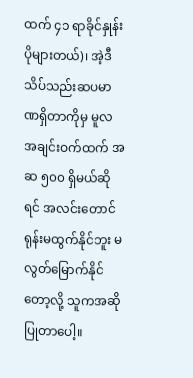ထက် ၄၁ ရာခိုင်နှုန်းပိုများတယ်)၊ အဲ့ဒီသိပ်သည်းဆပမာဏရှိတာကိုမှ မူလအချင်းဝက်ထက် အဆ ၅၀၀ ရှိမယ်ဆိုရင် အလင်းတောင်ရုန်းမထွက်နိုင်ဘူး မလွတ်‌မြောက်နိုင်တော့လို့ သူကအဆိုပြုတာပေါ့။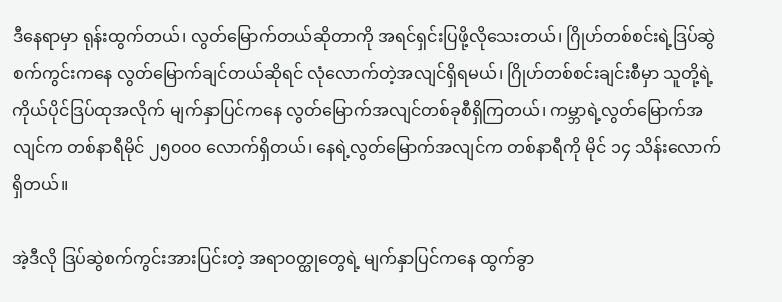ဒီနေရာမှာ ရုန်းထွက်တယ်၊ လွတ်မြောက်တယ်ဆိုတာကို အရင်ရှင်းပြဖို့လိုသေးတယ်၊ ဂြိုဟ်တစ်စင်းရဲ့ဒြပ်ဆွဲစက်ကွင်းကနေ လွတ်မြောက်ချင်တယ်ဆိုရင် လုံလောက်တဲ့အလျင်ရှိရမယ်၊ ဂြိုဟ်တစ်စင်းချင်းစီမှာ သူတို့ရဲ့ကိုယ်ပိုင်ဒြပ်ထုအလိုက် မျက်နှာပြင်ကနေ လွတ်မြောက်အလျင်တစ်ခုစီရှိကြတယ်၊ ကမ္ဘာရဲ့လွတ်မြောက်အလျင်က တစ်နာရီမိုင် ၂၅၀၀၀ လောက်ရှိတယ်၊ နေရဲ့လွတ်မြောက်အလျင်က တစ်နာရီကို မိုင် ၁၄ သိန်းလောက်ရှိတယ်။

အဲ့ဒီလို ဒြပ်ဆွဲစက်ကွင်းအားပြင်းတဲ့ အရာဝတ္ထုတွေရဲ့ မျက်နှာပြင်ကနေ ထွက်ခွာ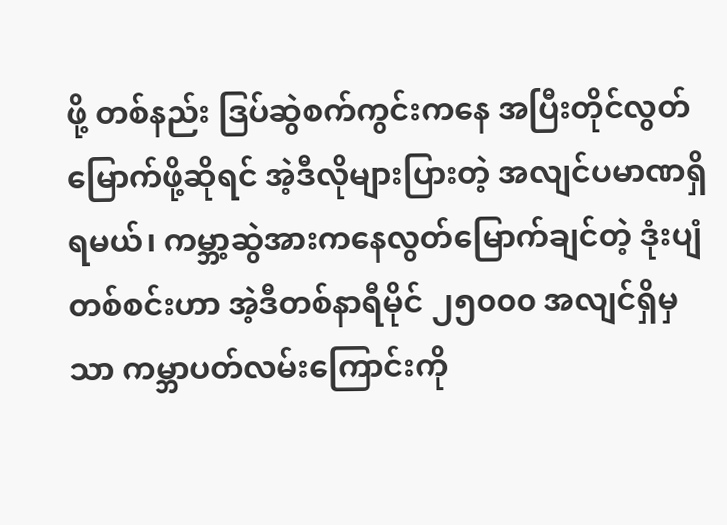ဖို့ တစ်နည်း ဒြပ်ဆွဲစက်ကွင်းကနေ အပြီးတိုင်လွတ်မြောက်ဖို့ဆိုရင် အဲ့ဒီလိုများပြားတဲ့ အလျင်ပမာဏရှိရမယ်၊ ကမ္ဘာ့ဆွဲအားကနေလွတ်မြောက်ချင်တဲ့ ဒုံးပျံတစ်စင်းဟာ အဲ့ဒီတစ်နာရီမိုင် ၂၅၀၀၀ အလျင်ရှိမှသာ ကမ္ဘာပတ်လမ်းကြောင်းကို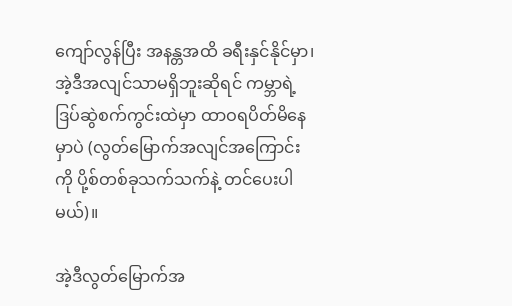ကျော်လွန်ပြီး အနန္တအထိ ခရီးနှင်နိုင်မှာ၊ အဲ့ဒီအလျင်သာမရှိဘူးဆိုရင် ကမ္ဘာရဲ့ဒြပ်ဆွဲစက်ကွင်းထဲမှာ ထာဝရပိတ်မိနေမှာပဲ (လွတ်မြောက်အလျင်အကြောင်းကို ပို့စ်တစ်ခုသက်သက်နဲ့ တင်ပေးပါမယ်)။

အဲ့ဒီလွတ်မြောက်အ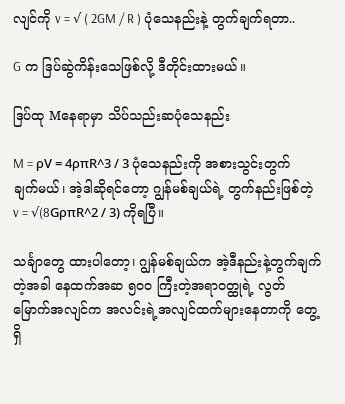လျင်ကို v = √ ( 2GM / R ) ပုံသေနည်းနဲ့ တွက်ချက်ရတာ..

G က ဒြပ်ဆွဲကိန်းသေဖြစ်လို့ ဒီတိုင်းထားမယ်။

ဒြပ်ထု Mနေရာမှာ သိပ်သည်းဆပုံသေနည်း

M = ρV = 4ρπR^3 / 3 ပုံသေနည်းကို အစားသွင်းတွက်ချက်မယ်၊ အဲ့ဒါဆိုရင်တော့ ဂျွန်မစ်ချယ်ရဲ့ တွက်နည်းဖြစ်တဲ့ v = √(8GρπR^2 / 3) ကိုရပြီ။

သင်္ချာတွေ ထားပါတော့၊ ဂျွန်မစ်ချယ်က အဲ့ဒီနည်းနဲ့တွက်ချက်တဲ့အခါ နေထက်အဆ ၅၀၀ ကြီးတဲ့အရာဝတ္ထုရဲ့ လွတ်မြောက်အလျင်က အလင်းရဲ့အလျင်ထက်များနေတာကို တွေ့ရှိ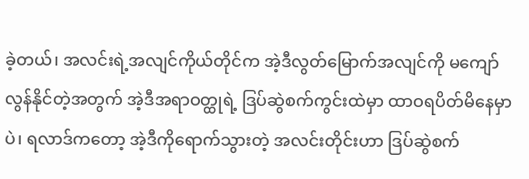ခဲ့တယ်၊ အလင်းရဲ့အလျင်ကိုယ်တိုင်က အဲ့ဒီလွတ်မြောက်အလျင်ကို မကျော်လွန်နိုင်တဲ့အတွက် အဲ့ဒီအရာဝတ္ထုရဲ့ ဒြပ်ဆွဲစက်ကွင်းထဲမှာ ထာဝရပိတ်မိနေမှာပဲ၊ ရလာဒ်ကတော့ အဲ့ဒီကိုရောက်သွားတဲ့ အလင်းတိုင်းဟာ ဒြပ်ဆွဲစက်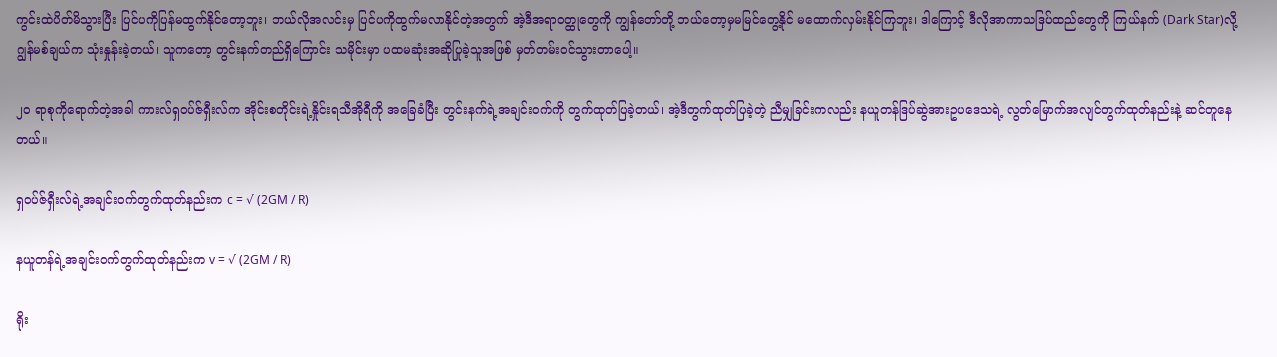ကွင်းထဲပိတ်မိသွားပြီး ပြင်ပကိုပြန်မထွက်နိုင်တော့ဘူး၊ ဘယ်လိုအလင်းမှ ပြင်ပကိုထွက်မလာနိုင်တဲ့အတွက် အဲ့ဒီအရာဝတ္ထုတွေကို ကျွန်တော်တို့ ဘယ်‌တော့မှမမြင်တွေ့နိုင် မထောက်လှမ်းနိုင်ကြဘူး၊ ဒါကြောင့် ဒီလိုအာကာသဒြပ်ထည်တွေကို ကြယ်နက် (Dark Star)လို့ ဂျွန်မစ်ချယ်က သုံးနှုန်းခဲ့တယ်၊ သူကတော့ တွင်းနက်တည်ရှိကြောင်း သမိုင်းမှာ ပထမဆုံးအဆိုပြုခဲ့သူအဖြစ် မှတ်တမ်းဝင်သွားတာပေါ့။

၂၀ ရာစုကိုရောက်တဲ့အခါ ကားလ်ရှဝပ်ဇ်ရှီးလ်က အိုင်းစတိုင်းရဲ့နှိုင်းရသီအိုရီကို အခြေခံပြီး တွင်းနက်ရဲ့အချင်းဝက်ကို တွက်ထုတ်ပြခဲ့တယ်၊ အဲ့ဒီတွက်ထုတ်ပြခဲ့တဲ့ ညီမျှခြင်းကလည်း နယူတန်ဒြပ်ဆွဲအားဥပဒေသရဲ့ လွတ်မြောက်အလျင်တွက်ထုတ်နည်းနဲ့ ဆင်တူနေတယ်။

ရှဝပ်ဇ်ရှီးလ်ရဲ့အချင်းဝက်တွက်ထုတ်နည်းက c = √ (2GM / R)

နယူတန်ရဲ့အချင်းဝက်တွက်ထုတ်နည်းက v = √ (2GM / R)

ရိုး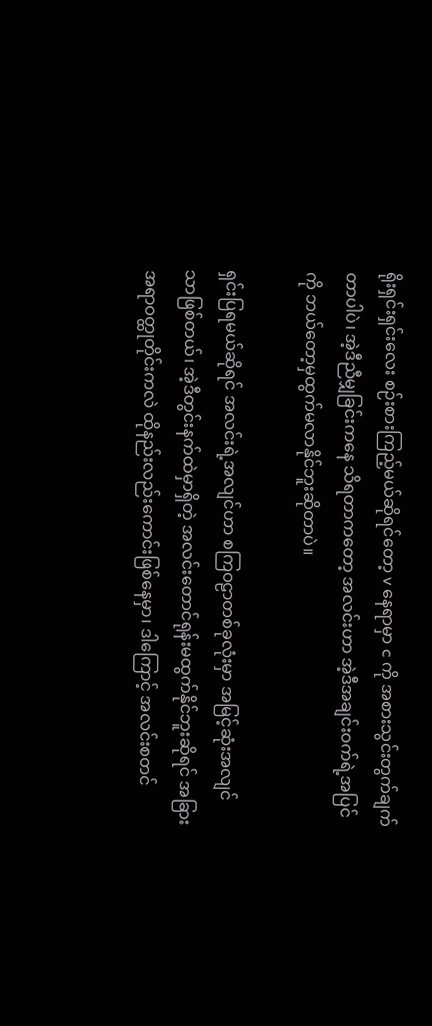ရိုးရှင်းရှင်းလေး စဉ်းစားကြည့်မယ်ဆိုရင်တော့ v နေရာမှာ c ကို အစားသွင်းတွက်ချက်တာပါပဲ၊ အဲ့ဒီညီမျှခြင်းကနေ သိရတာကတော့ အလင်းဟာ အဲ့ဒီအချင်းဝက်ရဲ့အပြင်ကို ဘယ်တော့မှထွက်မလာနိုင်ဘူးဆိုတာပဲ။

ရှင်းပြရမယ်ဆိုရင် အလင်းရဲ့အလျင်ဟာ စကြဝဠာတစ်ခုလုံးမှာ အမြင့်ဆုံးအလျင်သာဖြစ်တယ်၊ အဲ့ဒီတွင်းနက်ထဲမှာရှိတဲ့ အလင်းတောင်ရုန်းမထွက်နိုင်ဘူးဆိုရင် အခြားအရာဝတ္ထုတိုင်းကလဲ ထိုနည်းလည်းကောင်းဖြစ်နေမှာ၊ ဒါကြောင့် အလင်းစတင်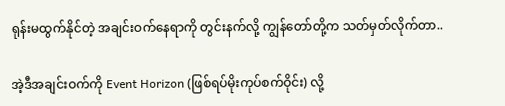ရုန်းမထွက်နိုင်တဲ့ အချင်းဝက်နေရာကို တွင်းနက်လို့ ကျွန်တော်တို့က သတ်မှတ်လိုက်တာ..

အဲ့ဒီအချင်းဝက်ကို Event Horizon (ဖြစ်ရပ်မိုးကုပ်စက်ဝိုင်း) လို့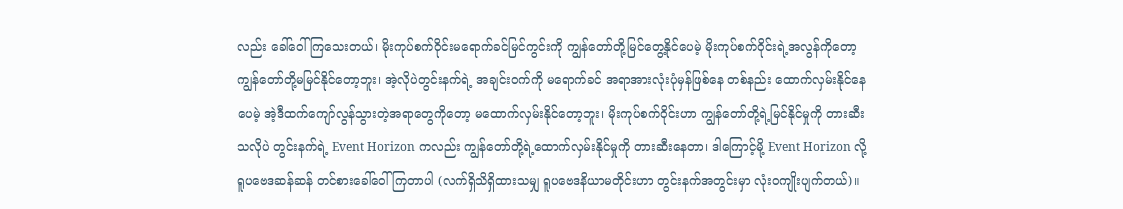လည်း ခေါ်ဝေါ်ကြသေးတယ်၊ မိုးကုပ်စက်ဝိုင်းမ‌ရောက်ခင်မြင်ကွင်းကို ကျွန်တော်တို့မြင်တွေ့နိုင်ပေမဲ့ မိုးကုပ်စက်ဝိုင်းရဲ့အလွန်ကိုတော့ ကျွန်တော်တို့မမြင်နိုင်တော့ဘူး၊ အဲ့လိုပဲတွင်းနက်ရဲ့ အချင်းဝက်ကို မရောက်ခင် အရာအားလုံးပုံမှန်ဖြစ်နေ တစ်နည်း ထောက်လှမ်းနိုင်နေပေမဲ့ အဲ့ဒီထက်ကျော်လွန်သွားတဲ့အရာတွေကိုတော့ မထောက်လှမ်းနိုင်တော့ဘူး၊ မိုးကုပ်စက်ဝိုင်းဟာ ကျွန်တော်တို့ရဲ့မြင်နိုင်မှုကို တားဆီးသလိုပဲ တွင်းနက်ရဲ့ Event Horizon ကလည်း ကျွန်တော်တို့ရဲ့ထောက်လှမ်းနိုင်မှုကို တားဆီးနေတာ၊ ဒါကြောင့်မို့ Event Horizon လို့ ရူပဗေဒဆန်ဆန် တင်စားခေါ်ဝေါ်ကြတာပါ (လက်ရှိသိရှိထားသမျှ ရူပဗေဒနိယာမတိုင်းဟာ တွင်းနက်အတွင်းမှာ လုံးဝကျိုးပျက်တယ်)။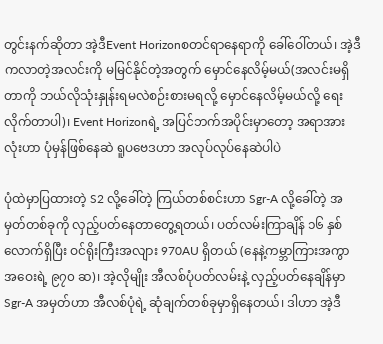တွင်းနက်ဆိုတာ အဲ့ဒီEvent Horizonစတင်ရာနေရာကို ခေါ်ဝေါ်တယ်၊ အဲ့ဒီကလာတဲ့အလင်းကို မမြင်နိုင်တဲ့အတွက် မှောင်နေလိမ့်မယ်(အလင်းမရှိတာကို ဘယ်လိုသုံးနှုန်းရမလဲစဉ်းစားမရလို့ မှောင်နေလိမ့်မယ်လို့ ရေးလိုက်တာပါ)၊ Event Horizonရဲ့ အပြင်ဘက်အပိုင်းမှာတော့ အရာအားလုံးဟာ ပုံမှန်ဖြစ်နေဆဲ ရူပဗေဒဟာ အလုပ်လုပ်နေဆဲပါပဲ

ပုံထဲမှာပြထားတဲ့ S2 လို့‌ခေါ်တဲ့ ကြယ်တစ်စင်းဟာ Sgr-A လို့ခေါ်တဲ့ အမှတ်တစ်ခုကို လှည့်ပတ်နေတာတွေ့ရတယ်၊ ပတ်လမ်းကြာချိန် ၁၆ နှစ်လောက်ရှိပြီး ဝင်ရိုးကြီးအလျား 970AU ရှိတယ် (နေနဲ့ကမ္ဘာကြားအကွာအဝေးရဲ့ ၉၇၀ ဆ)၊ အဲ့လိုမျိုး အီလစ်ပုံပတ်လမ်းနဲ့ လှည့်ပတ်နေချိန်မှာ Sgr-A အမှတ်ဟာ အီလစ်ပုံရဲ့ ဆုံချက်တစ်ခုမှာရှိနေတယ်၊ ဒါဟာ အဲ့ဒီ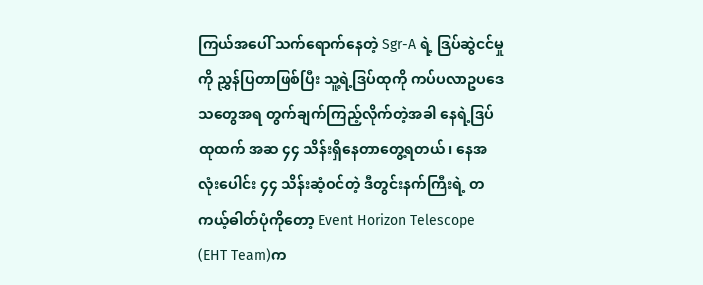ကြယ်အပေါ် သက်ရောက်နေတဲ့ Sgr-A ရဲ့ ဒြပ်ဆွဲငင်မှုကို ညွှန်ပြတာဖြစ်ပြီး သူ့ရဲ့ဒြပ်ထုကို ကပ်ပလာဥပဒေသတွေအရ တွက်ချက်ကြည့်လိုက်တဲ့အခါ နေရဲ့ဒြပ်ထုထက် အဆ ၄၄ သိန်းရှိနေတာတွေ့ရတယ်၊ နေအလုံးပေါင်း ၄၄ သိန်းဆံ့ဝင်တဲ့ ဒီတွင်းနက်ကြီးရဲ့ တကယ့်ဓါတ်ပုံကိုတော့ Event Horizon Telescope (EHT Team)က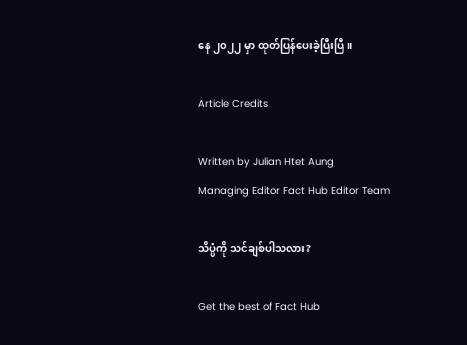နေ ၂၀၂၂ မှာ ထုတ်ပြန်ပေးခဲ့ပြီးပြီ။

Article Credits

Written by Julian Htet Aung
Managing Editor Fact Hub Editor Team

သိပ္ပံကို သင်ချစ်ပါသလား?

Get the best of Fact Hub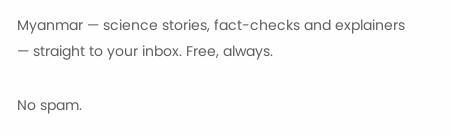Myanmar — science stories, fact-checks and explainers — straight to your inbox. Free, always.

No spam.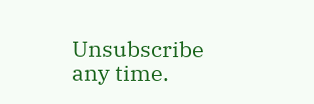Unsubscribe any time.